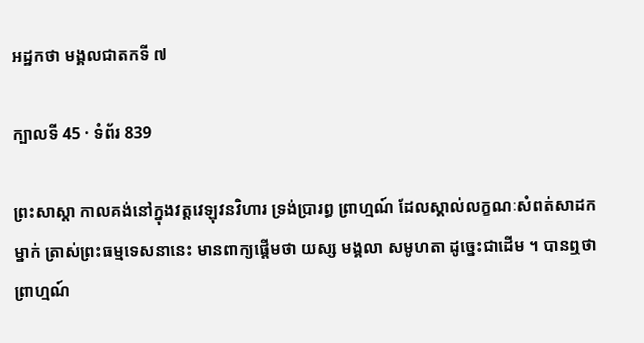អដ្ឋកថា មង្គលជាតកទី ៧

ក្បាលទី 45 · ទំព័រ 839

ព្រះសាស្តា កាលគង់នៅក្នុងវត្តវេឡុវនវិហារ ទ្រង់ប្រារព្ធ ព្រាហ្មណ៍ ដែលស្គាល់លក្ខណៈសំពត់សាដកម្នាក់ ត្រាស់ព្រះធម្មទេសនានេះ មានពាក្យផ្តើមថា យស្ស មង្គលា សមូហតា ដូច្នេះជាដើម ។ បានឮថា ព្រាហ្មណ៍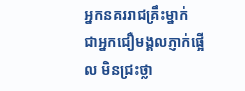អ្នកនគររាជគ្រឹះម្នាក់ ជាអ្នកជឿមង្គលភ្ញាក់ផ្អើល មិនជ្រះថ្លា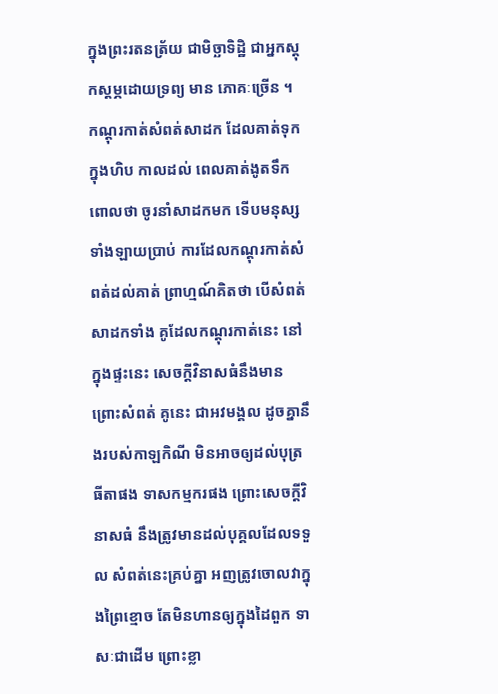ក្នុងព្រះរតនត្រ័យ ជាមិច្ឆាទិដ្ឋិ ជាអ្នកស្តុកស្តម្ភដោយទ្រព្យ មាន ភោគៈច្រើន ។ កណ្តុរកាត់សំពត់សាដក ដែលគាត់ទុកក្នុងហិប កាលដល់ ពេលគាត់ងូតទឹក ពោលថា ចូរនាំសាដកមក ទើបមនុស្សទាំងឡាយប្រាប់ ការដែលកណ្តុរកាត់សំពត់ដល់គាត់ ព្រាហ្មណ៍គិតថា បើសំពត់សាដកទាំង គូដែលកណ្តុរកាត់នេះ នៅក្នុងផ្ទះនេះ សេចក្តីវិនាសធំនឹងមាន ព្រោះសំពត់ គូនេះ ជាអវមង្គល ដូចគ្នានឹងរបស់កាឡកិណី មិនអាចឲ្យដល់បុត្រធីតាផង ទាសកម្មករផង ព្រោះសេចក្តីវិនាសធំ នឹងត្រូវមានដល់បុគ្គលដែលទទួល សំពត់នេះគ្រប់គ្នា អញត្រូវចោលវាក្នុងព្រៃខ្មោច តែមិនហានឲ្យក្នុងដៃពួក ទាសៈជាដើម ព្រោះខ្លា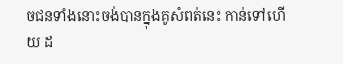ចជនទាំងនោះចង់បានក្នុងគូសំពត់នេះ កាន់ទៅហើយ ដ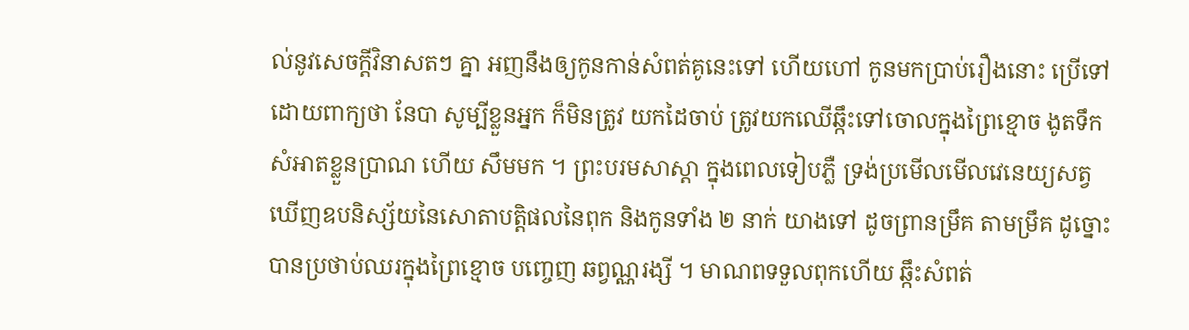ល់នូវសេចក្តីវិនាសតៗ គ្នា អញនឹងឲ្យកូនកាន់សំពត់គូនេះទៅ ហើយហៅ កូនមកប្រាប់រឿងនោះ ប្រើទៅដោយពាក្យថា នែបា សូម្បីខ្លួនអ្នក ក៏មិនត្រូវ យកដៃចាប់ ត្រូវយកឈើឆ្កឹះទៅចោលក្នុងព្រៃខ្មោច ងូតទឹកសំអាតខ្លួនប្រាណ ហើយ សឹមមក ។ ព្រះបរមសាស្តា ក្នុងពេលទៀបភ្លឺ ទ្រង់ប្រមើលមើលវេនេយ្យសត្វ ឃើញឧបនិស្ស័យនៃសោតាបត្តិផលនៃពុក និងកូនទាំង ២ នាក់ យាងទៅ ដូចព្រានម្រឹគ តាមម្រឹគ ដូច្នោះ បានប្រថាប់ឈរក្នុងព្រៃខ្មោច បញ្ចេញ ឆព្វណ្ណរង្សី ។ មាណពទទួលពុកហើយ ឆ្កឹះសំពត់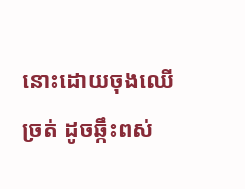នោះដោយចុងឈើច្រត់ ដូចឆ្កឹះពស់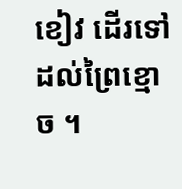ខៀវ ដើរទៅដល់ព្រៃខ្មោច ។